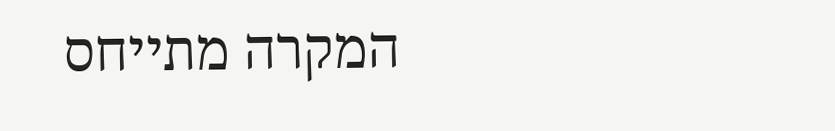המקרה מתייחס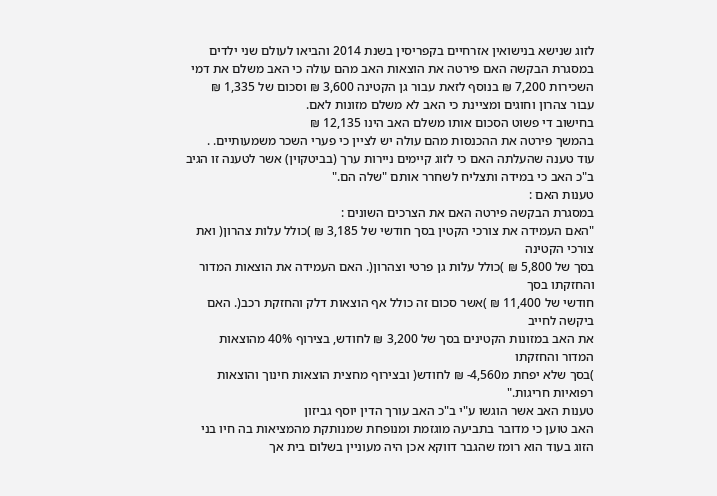לזוג שנישא בנישואין אזרחיים בקפריסין בשנת 2014 והביאו לעולם שני ילדים
במסגרת הבקשה האם פירטה את הוצאות האב מהם עולה כי האב משלם את דמי השכירות 7,200 ₪ בנוסף לזאת עבור גן הקטינה 3,600 ₪ וסכום של 1,335 ₪ עבור צהרון וחוגים ומציינת כי האב לא משלם מזונות לאם.
בחישוב די פשוט הסכום אותו משלם האב הינו 12,135 ₪
בהמשך פירטה את ההכנסות מהם עולה יש לציין כי פערי השכר משמעותיים. .
עוד טענה שהעלתה האם כי לזוג קיימים ניירות ערך (בביטקוין) אשר לטענה זו הגיב ב"כ האב כי במידה ותצליח לשחרר אותם "שלה הם."
טענות האם :
במסגרת הבקשה פירטה האם את הצרכים השונים :
"האם העמידה את צורכי הקטין בסך חודשי של 3,185 ₪ )כולל עלות צהרון( ואת צורכי הקטינה
בסך של 5,800 ₪ )כולל עלות גן פרטי וצהרון(. האם העמידה את הוצאות המדור והחזקתו בסך
חודשי של 11,400 ₪ )אשר סכום זה כולל אף הוצאות דלק והחזקת רכב(. האם ביקשה לחייב
את האב במזונות הקטינים בסך של 3,200 ₪ לחודש, בצירוף 40% מהוצאות המדור והחזקתו
)בסך שלא יפחת מ4,560- ₪ לחודש( ובצירוף מחצית הוצאות חינוך והוצאות רפואיות חריגות."
טענות האב אשר הוגשו ע"י ב"כ האב עורך הדין יוסף גביזון
האב טוען כי מדובר בתביעה מוגזמת ומנופחת שמנותקת מהמציאות בה חיו בני הזוג בעוד הוא רומז שהגבר דווקא אכן היה מעוניין בשלום בית אך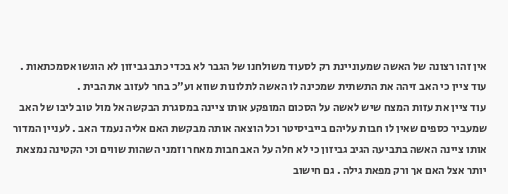אין זהו רצונה של האשה שמעוניינת רק לסעוד משולחנו של הגבר לא בכדי כתב גביזון לא הוגשו אסמכתאות . עוד ציין כי האב זיהה את התשתית שמכינה לו האשה לתלונות שווא וע"כ בחר לעזוב את הבית .
עוד ציין את עזות המצח שיש לאשה על הסכום המופקע אותו ציינה במסגרת הבקשה אל מול טוב ליבו של האב שמעביר כספים שאין לו חבות עליהם בייביסיטר וכל הוצאה אותה מבקשת האם אליה נעמד האב . לעניין המדור אותו ציינה האשה בתביעה הגיב גביזון כי לא חלה על האב חבות מאחר וזמני השהות שווים וכי הקטינה נמצאת יותר אצל האם אך ורק מפאת גילה . גם חישוב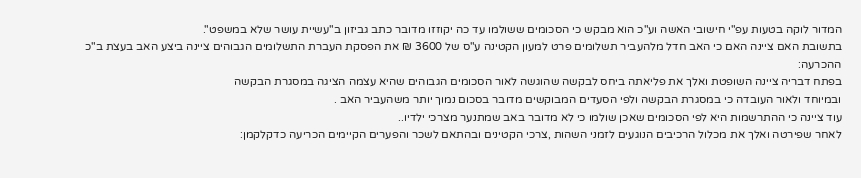המדור לוקה בטעות עפ"י חישובי האשה וע"כ הוא מבקש כי הסכומים ששולמו עד כה יקוזזו מדובר כתב גביזון ב"עשיית עושר שלא במשפט".
בתשובת האם ציינה האם כי האב חדל מלהעביר תשלומים פרט למעון הקטינה ע"ס של 3600 ₪ את הפסקת העברת התשלומים הגבוהים ציינה ביצע האב בעצת ב"כ
ההכרעה:
בפתח דבריה ציינה השופטת ואלך את פליאתה ביחס לבקשה שהוגשה לאור הסכומים הגבוהים שהיא עצמה הציגה במסגרת הבקשה
ובמיוחד ולאור העובדה כי במסגרת הבקשה ולפי הסעדים המבוקשים מדובר בסכום נמוך יותר משהעביר האב .
עוד ציינה כי ההתרשמות היא לפי הסכומים שאכן שולמו כי לא מדובר באב שמתנער מצרכי ילדיו..
לאחר שפירטה ואלך את מכלול הרכיבים הנוגעים לזמני השהות ,צרכי הקטינים ובהתאם לשכר והפערים הקיימים הכריעה כדקלקמן: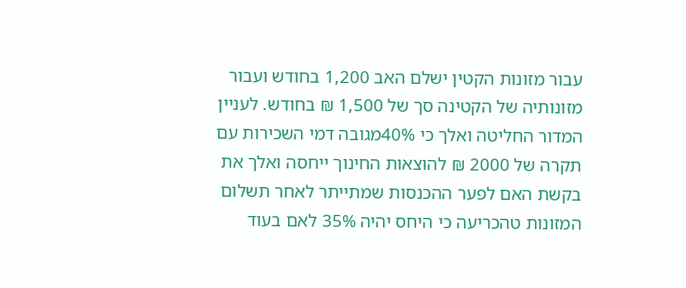עבור מזונות הקטין ישלם האב 1,200 בחודש ועבור מזונותיה של הקטינה סך של 1,500 ₪ בחודש. לעניין המדור החליטה ואלך כי 40%מגובה דמי השכירות עם תקרה של 2000 ₪ להוצאות החינוך ייחסה ואלך את בקשת האם לפער ההכנסות שמתייתר לאחר תשלום המזונות טהכריעה כי היחס יהיה 35% לאם בעוד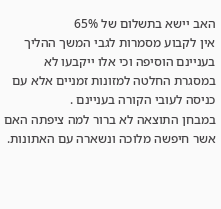האב יישא בתשלום של 65%
אין לקבוע מסמרות לגבי המשך ההליך בעניינם הוסיפה וכי אלו ייקבעו לא במסגרת החלטה למזונות זמניים אלא עם כניסה לעובי הקורה בעניינם .
במבחן התוצאה לא ברור למה ציפתה האם אשר חיפשה מלוכה ונשארה עם האתונות.